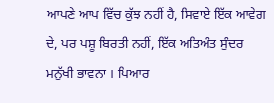ਆਪਣੇ ਆਪ ਵਿੱਚ ਕੁੱਝ ਨਹੀਂ ਹੈ, ਸਿਵਾਏ ਇੱਕ ਆਵੇਗ ਦੇ, ਪਰ ਪਸ਼ੂ ਬਿਰਤੀ ਨਹੀਂ, ਇੱਕ ਅਤਿਅੰਤ ਸੁੰਦਰ ਮਨੁੱਖੀ ਭਾਵਨਾ । ਪਿਆਰ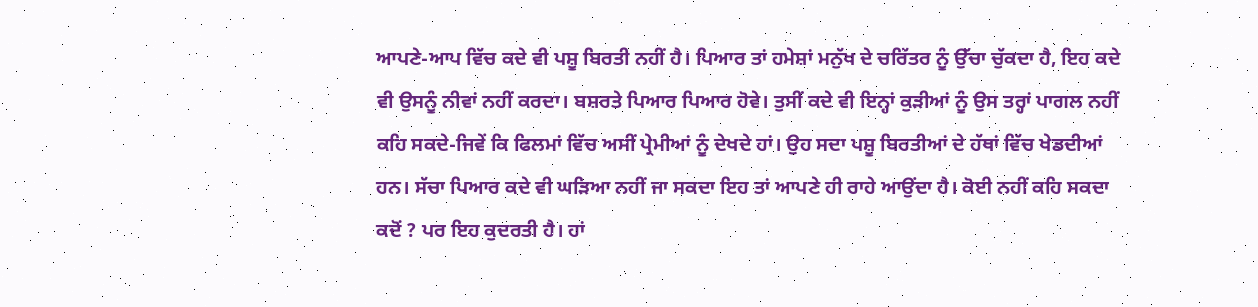ਆਪਣੇ-ਆਪ ਵਿੱਚ ਕਦੇ ਵੀ ਪਸ਼ੂ ਬਿਰਤੀ ਨਹੀਂ ਹੈ। ਪਿਆਰ ਤਾਂ ਹਮੇਸ਼ਾਂ ਮਨੁੱਖ ਦੇ ਚਰਿੱਤਰ ਨੂੰ ਉੱਚਾ ਚੁੱਕਦਾ ਹੈ, ਇਹ ਕਦੇ ਵੀ ਉਸਨੂੰ ਨੀਵਾਂ ਨਹੀਂ ਕਰਦਾ। ਬਸ਼ਰਤੇ ਪਿਆਰ ਪਿਆਰ ਹੋਵੇ। ਤੁਸੀਂ ਕਦੇ ਵੀ ਇਨ੍ਹਾਂ ਕੁੜੀਆਂ ਨੂੰ ਉਸ ਤਰ੍ਹਾਂ ਪਾਗਲ ਨਹੀਂ ਕਹਿ ਸਕਦੇ-ਜਿਵੇਂ ਕਿ ਫਿਲਮਾਂ ਵਿੱਚ ਅਸੀਂ ਪ੍ਰੇਮੀਆਂ ਨੂੰ ਦੇਖਦੇ ਹਾਂ। ਉਹ ਸਦਾ ਪਸ਼ੂ ਬਿਰਤੀਆਂ ਦੇ ਹੱਥਾਂ ਵਿੱਚ ਖੇਡਦੀਆਂ ਹਨ। ਸੱਚਾ ਪਿਆਰ ਕਦੇ ਵੀ ਘੜਿਆ ਨਹੀਂ ਜਾ ਸਕਦਾ ਇਹ ਤਾਂ ਆਪਣੇ ਹੀ ਰਾਹੇ ਆਉਂਦਾ ਹੈ। ਕੋਈ ਨਹੀਂ ਕਹਿ ਸਕਦਾ ਕਦੋਂ ? ਪਰ ਇਹ ਕੁਦਰਤੀ ਹੈ। ਹਾਂ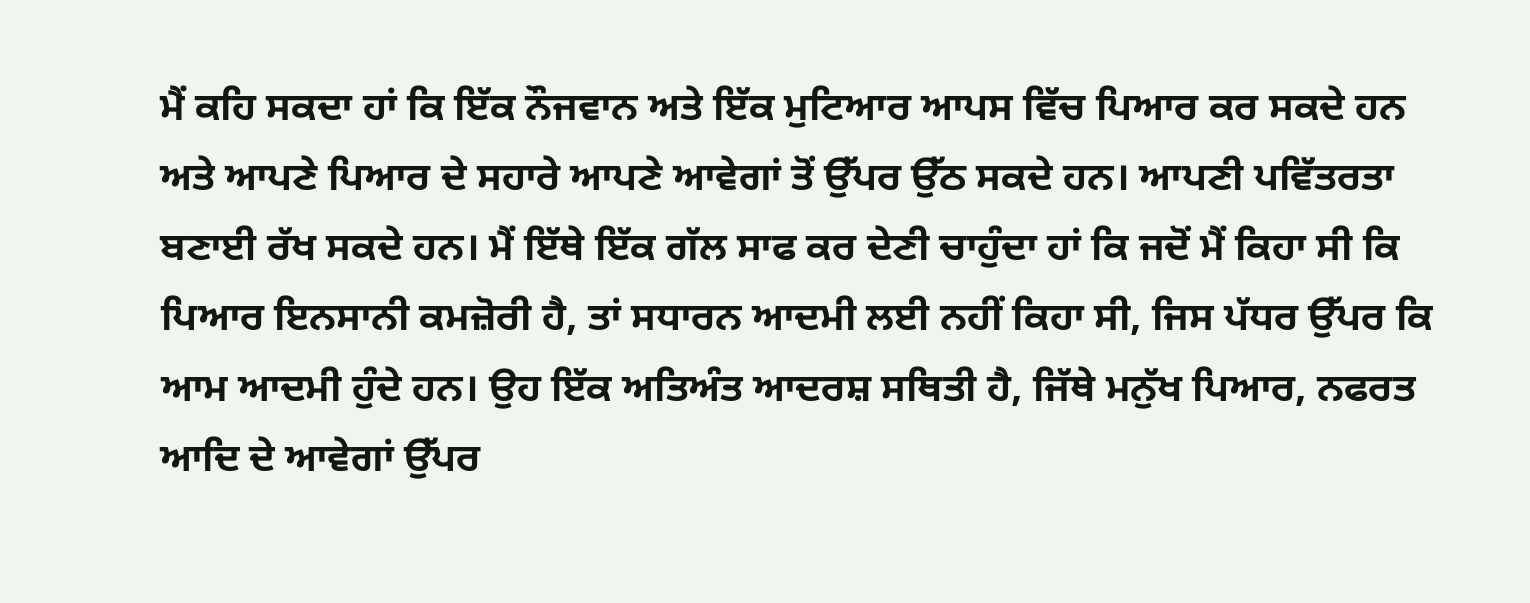ਮੈਂ ਕਹਿ ਸਕਦਾ ਹਾਂ ਕਿ ਇੱਕ ਨੌਜਵਾਨ ਅਤੇ ਇੱਕ ਮੁਟਿਆਰ ਆਪਸ ਵਿੱਚ ਪਿਆਰ ਕਰ ਸਕਦੇ ਹਨ ਅਤੇ ਆਪਣੇ ਪਿਆਰ ਦੇ ਸਹਾਰੇ ਆਪਣੇ ਆਵੇਗਾਂ ਤੋਂ ਉੱਪਰ ਉੱਠ ਸਕਦੇ ਹਨ। ਆਪਣੀ ਪਵਿੱਤਰਤਾ ਬਣਾਈ ਰੱਖ ਸਕਦੇ ਹਨ। ਮੈਂ ਇੱਥੇ ਇੱਕ ਗੱਲ ਸਾਫ ਕਰ ਦੇਣੀ ਚਾਹੁੰਦਾ ਹਾਂ ਕਿ ਜਦੋਂ ਮੈਂ ਕਿਹਾ ਸੀ ਕਿ ਪਿਆਰ ਇਨਸਾਨੀ ਕਮਜ਼ੋਰੀ ਹੈ, ਤਾਂ ਸਧਾਰਨ ਆਦਮੀ ਲਈ ਨਹੀਂ ਕਿਹਾ ਸੀ, ਜਿਸ ਪੱਧਰ ਉੱਪਰ ਕਿ ਆਮ ਆਦਮੀ ਹੁੰਦੇ ਹਨ। ਉਹ ਇੱਕ ਅਤਿਅੰਤ ਆਦਰਸ਼ ਸਥਿਤੀ ਹੈ, ਜਿੱਥੇ ਮਨੁੱਖ ਪਿਆਰ, ਨਫਰਤ ਆਦਿ ਦੇ ਆਵੇਗਾਂ ਉੱਪਰ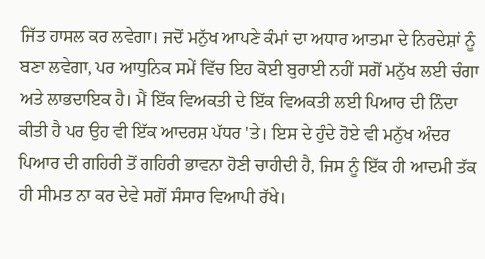ਜਿੱਤ ਹਾਸਲ ਕਰ ਲਵੇਗਾ। ਜਦੋਂ ਮਨੁੱਖ ਆਪਣੇ ਕੰਮਾਂ ਦਾ ਅਧਾਰ ਆਤਮਾ ਦੇ ਨਿਰਦੇਸ਼ਾਂ ਨੂੰ ਬਣਾ ਲਵੇਗਾ, ਪਰ ਆਧੁਨਿਕ ਸਮੇਂ ਵਿੱਚ ਇਹ ਕੋਈ ਬੁਰਾਈ ਨਹੀਂ ਸਗੋਂ ਮਨੁੱਖ ਲਈ ਚੰਗਾ ਅਤੇ ਲਾਭਦਾਇਕ ਹੈ। ਮੈਂ ਇੱਕ ਵਿਅਕਤੀ ਦੇ ਇੱਕ ਵਿਅਕਤੀ ਲਈ ਪਿਆਰ ਦੀ ਨਿੰਦਾ ਕੀਤੀ ਹੈ ਪਰ ਉਹ ਵੀ ਇੱਕ ਆਦਰਸ਼ ਪੱਧਰ 'ਤੇ। ਇਸ ਦੇ ਹੁੰਦੇ ਹੋਏ ਵੀ ਮਨੁੱਖ ਅੰਦਰ ਪਿਆਰ ਦੀ ਗਹਿਰੀ ਤੋਂ ਗਹਿਰੀ ਭਾਵਨਾ ਹੋਣੀ ਚਾਹੀਦੀ ਹੈ, ਜਿਸ ਨੂੰ ਇੱਕ ਹੀ ਆਦਮੀ ਤੱਕ ਹੀ ਸੀਮਤ ਨਾ ਕਰ ਦੇਵੇ ਸਗੋਂ ਸੰਸਾਰ ਵਿਆਪੀ ਰੱਖੇ।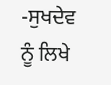-ਸੁਖਦੇਵ ਨੂੰ ਲਿਖੇ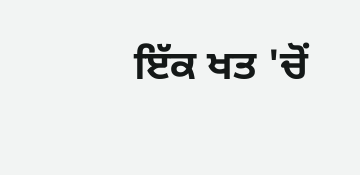ਇੱਕ ਖਤ 'ਚੋਂ